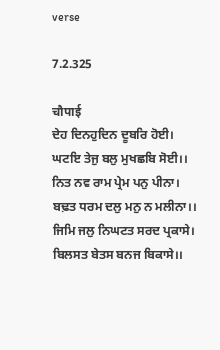verse

7.2.325

चौपाई
ਦੇਹ ਦਿਨਹੁਦਿਨ ਦੂਬਰਿ ਹੋਈ। ਘਟਇ ਤੇਜੁ ਬਲੁ ਮੁਖਛਬਿ ਸੋਈ।।
ਨਿਤ ਨਵ ਰਾਮ ਪ੍ਰੇਮ ਪਨੁ ਪੀਨਾ। ਬਢ਼ਤ ਧਰਮ ਦਲੁ ਮਨੁ ਨ ਮਲੀਨਾ।।
ਜਿਮਿ ਜਲੁ ਨਿਘਟਤ ਸਰਦ ਪ੍ਰਕਾਸੇ। ਬਿਲਸਤ ਬੇਤਸ ਬਨਜ ਬਿਕਾਸੇ।।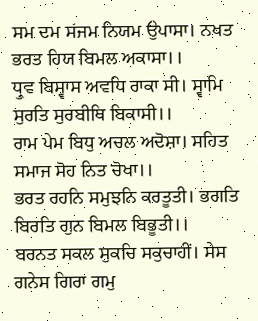ਸਮ ਦਮ ਸਂਜਮ ਨਿਯਮ ਉਪਾਸਾ। ਨਖਤ ਭਰਤ ਹਿਯ ਬਿਮਲ ਅਕਾਸਾ।।
ਧ੍ਰੁਵ ਬਿਸ੍ਵਾਸ ਅਵਧਿ ਰਾਕਾ ਸੀ। ਸ੍ਵਾਮਿ ਸੁਰਤਿ ਸੁਰਬੀਥਿ ਬਿਕਾਸੀ।।
ਰਾਮ ਪੇਮ ਬਿਧੁ ਅਚਲ ਅਦੋਸ਼ਾ। ਸਹਿਤ ਸਮਾਜ ਸੋਹ ਨਿਤ ਚੋਖਾ।।
ਭਰਤ ਰਹਨਿ ਸਮੁਝਨਿ ਕਰਤੂਤੀ। ਭਗਤਿ ਬਿਰਤਿ ਗੁਨ ਬਿਮਲ ਬਿਭੂਤੀ।।
ਬਰਨਤ ਸਕਲ ਸੁਕਚਿ ਸਕੁਚਾਹੀਂ। ਸੇਸ ਗਨੇਸ ਗਿਰਾ ਗਮੁ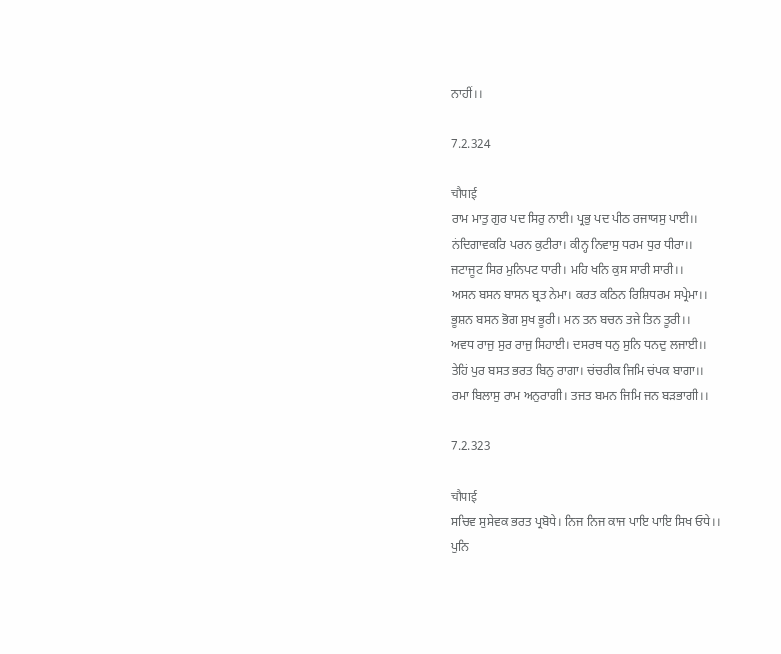ਨਾਹੀਂ।।

7.2.324

चौपाई
ਰਾਮ ਮਾਤੁ ਗੁਰ ਪਦ ਸਿਰੁ ਨਾਈ। ਪ੍ਰਭੁ ਪਦ ਪੀਠ ਰਜਾਯਸੁ ਪਾਈ।।
ਨਂਦਿਗਾਵਕਰਿ ਪਰਨ ਕੁਟੀਰਾ। ਕੀਨ੍ਹ ਨਿਵਾਸੁ ਧਰਮ ਧੁਰ ਧੀਰਾ।।
ਜਟਾਜੂਟ ਸਿਰ ਮੁਨਿਪਟ ਧਾਰੀ। ਮਹਿ ਖਨਿ ਕੁਸ ਸਾਰੀ ਸਾਰੀ।।
ਅਸਨ ਬਸਨ ਬਾਸਨ ਬ੍ਰਤ ਨੇਮਾ। ਕਰਤ ਕਠਿਨ ਰਿਸ਼ਿਧਰਮ ਸਪ੍ਰੇਮਾ।।
ਭੂਸ਼ਨ ਬਸਨ ਭੋਗ ਸੁਖ ਭੂਰੀ। ਮਨ ਤਨ ਬਚਨ ਤਜੇ ਤਿਨ ਤੂਰੀ।।
ਅਵਧ ਰਾਜੁ ਸੁਰ ਰਾਜੁ ਸਿਹਾਈ। ਦਸਰਥ ਧਨੁ ਸੁਨਿ ਧਨਦੁ ਲਜਾਈ।।
ਤੇਹਿਂ ਪੁਰ ਬਸਤ ਭਰਤ ਬਿਨੁ ਰਾਗਾ। ਚਂਚਰੀਕ ਜਿਮਿ ਚਂਪਕ ਬਾਗਾ।।
ਰਮਾ ਬਿਲਾਸੁ ਰਾਮ ਅਨੁਰਾਗੀ। ਤਜਤ ਬਮਨ ਜਿਮਿ ਜਨ ਬਡ਼ਭਾਗੀ।।

7.2.323

चौपाई
ਸਚਿਵ ਸੁਸੇਵਕ ਭਰਤ ਪ੍ਰਬੋਧੇ। ਨਿਜ ਨਿਜ ਕਾਜ ਪਾਇ ਪਾਇ ਸਿਖ ਓਧੇ।।
ਪੁਨਿ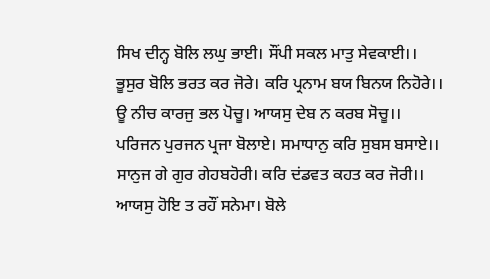ਸਿਖ ਦੀਨ੍ਹ ਬੋਲਿ ਲਘੁ ਭਾਈ। ਸੌਂਪੀ ਸਕਲ ਮਾਤੁ ਸੇਵਕਾਈ।।
ਭੂਸੁਰ ਬੋਲਿ ਭਰਤ ਕਰ ਜੋਰੇ। ਕਰਿ ਪ੍ਰਨਾਮ ਬਯ ਬਿਨਯ ਨਿਹੋਰੇ।।
ਊ ਨੀਚ ਕਾਰਜੁ ਭਲ ਪੋਚੂ। ਆਯਸੁ ਦੇਬ ਨ ਕਰਬ ਸੋਚੂ।।
ਪਰਿਜਨ ਪੁਰਜਨ ਪ੍ਰਜਾ ਬੋਲਾਏ। ਸਮਾਧਾਨੁ ਕਰਿ ਸੁਬਸ ਬਸਾਏ।।
ਸਾਨੁਜ ਗੇ ਗੁਰ ਗੇਹਬਹੋਰੀ। ਕਰਿ ਦਂਡਵਤ ਕਹਤ ਕਰ ਜੋਰੀ।।
ਆਯਸੁ ਹੋਇ ਤ ਰਹੌਂ ਸਨੇਮਾ। ਬੋਲੇ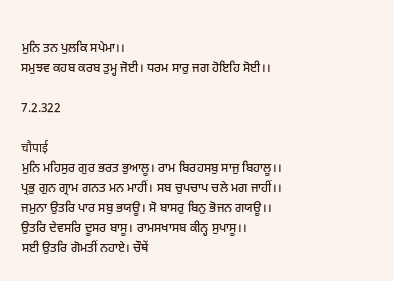ਮੁਨਿ ਤਨ ਪੁਲਕਿ ਸਪੇਮਾ।।
ਸਮੁਝਵ ਕਹਬ ਕਰਬ ਤੁਮ੍ਹ ਜੋਈ। ਧਰਮ ਸਾਰੁ ਜਗ ਹੋਇਹਿ ਸੋਈ।।

7.2.322

चौपाई
ਮੁਨਿ ਮਹਿਸੁਰ ਗੁਰ ਭਰਤ ਭੁਆਲੂ। ਰਾਮ ਬਿਰਹਸਬੁ ਸਾਜੁ ਬਿਹਾਲੂ।।
ਪ੍ਰਭੁ ਗੁਨ ਗ੍ਰਾਮ ਗਨਤ ਮਨ ਮਾਹੀਂ। ਸਬ ਚੁਪਚਾਪ ਚਲੇ ਮਗ ਜਾਹੀਂ।।
ਜਮੁਨਾ ਉਤਰਿ ਪਾਰ ਸਬੁ ਭਯਊ। ਸੋ ਬਾਸਰੁ ਬਿਨੁ ਭੋਜਨ ਗਯਊ।।
ਉਤਰਿ ਦੇਵਸਰਿ ਦੂਸਰ ਬਾਸੂ। ਰਾਮਸਖਾਸਬ ਕੀਨ੍ਹ ਸੁਪਾਸੂ।।
ਸਈ ਉਤਰਿ ਗੋਮਤੀਂ ਨਹਾਏ। ਚੌਥੇਂ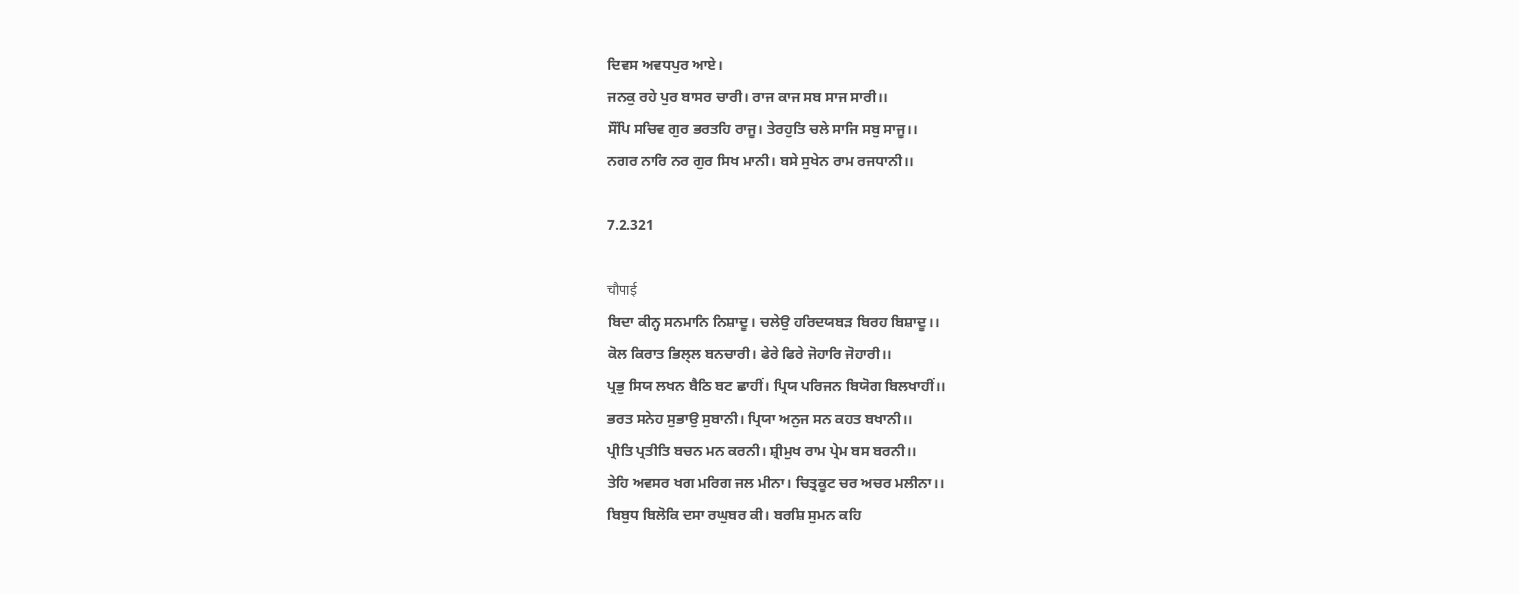ਦਿਵਸ ਅਵਧਪੁਰ ਆਏ।
ਜਨਕੁ ਰਹੇ ਪੁਰ ਬਾਸਰ ਚਾਰੀ। ਰਾਜ ਕਾਜ ਸਬ ਸਾਜ ਸਾਰੀ।।
ਸੌਂਪਿ ਸਚਿਵ ਗੁਰ ਭਰਤਹਿ ਰਾਜੂ। ਤੇਰਹੁਤਿ ਚਲੇ ਸਾਜਿ ਸਬੁ ਸਾਜੂ।।
ਨਗਰ ਨਾਰਿ ਨਰ ਗੁਰ ਸਿਖ ਮਾਨੀ। ਬਸੇ ਸੁਖੇਨ ਰਾਮ ਰਜਧਾਨੀ।।

7.2.321

चौपाई
ਬਿਦਾ ਕੀਨ੍ਹ ਸਨਮਾਨਿ ਨਿਸ਼ਾਦੂ। ਚਲੇਉ ਹਰਿਦਯਬਡ਼ ਬਿਰਹ ਬਿਸ਼ਾਦੂ।।
ਕੋਲ ਕਿਰਾਤ ਭਿਲ੍ਲ ਬਨਚਾਰੀ। ਫੇਰੇ ਫਿਰੇ ਜੋਹਾਰਿ ਜੋਹਾਰੀ।।
ਪ੍ਰਭੁ ਸਿਯ ਲਖਨ ਬੈਠਿ ਬਟ ਛਾਹੀਂ। ਪ੍ਰਿਯ ਪਰਿਜਨ ਬਿਯੋਗ ਬਿਲਖਾਹੀਂ।।
ਭਰਤ ਸਨੇਹ ਸੁਭਾਉ ਸੁਬਾਨੀ। ਪ੍ਰਿਯਾ ਅਨੁਜ ਸਨ ਕਹਤ ਬਖਾਨੀ।।
ਪ੍ਰੀਤਿ ਪ੍ਰਤੀਤਿ ਬਚਨ ਮਨ ਕਰਨੀ। ਸ਼੍ਰੀਮੁਖ ਰਾਮ ਪ੍ਰੇਮ ਬਸ ਬਰਨੀ।।
ਤੇਹਿ ਅਵਸਰ ਖਗ ਮਰਿਗ ਜਲ ਮੀਨਾ। ਚਿਤ੍ਰਕੂਟ ਚਰ ਅਚਰ ਮਲੀਨਾ।।
ਬਿਬੁਧ ਬਿਲੋਕਿ ਦਸਾ ਰਘੁਬਰ ਕੀ। ਬਰਸ਼ਿ ਸੁਮਨ ਕਹਿ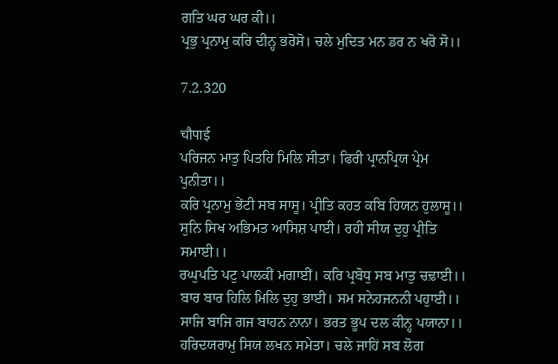ਗਤਿ ਘਰ ਘਰ ਕੀ।।
ਪ੍ਰਭੁ ਪ੍ਰਨਾਮੁ ਕਰਿ ਦੀਨ੍ਹ ਭਰੋਸੋ। ਚਲੇ ਮੁਦਿਤ ਮਨ ਡਰ ਨ ਖਰੋ ਸੋ।।

7.2.320

चौपाई
ਪਰਿਜਨ ਮਾਤੁ ਪਿਤਹਿ ਮਿਲਿ ਸੀਤਾ। ਫਿਰੀ ਪ੍ਰਾਨਪ੍ਰਿਯ ਪ੍ਰੇਮ ਪੁਨੀਤਾ।।
ਕਰਿ ਪ੍ਰਨਾਮੁ ਭੇਂਟੀ ਸਬ ਸਾਸੂ। ਪ੍ਰੀਤਿ ਕਹਤ ਕਬਿ ਹਿਯਨ ਹੁਲਾਸੂ।।
ਸੁਨਿ ਸਿਖ ਅਭਿਮਤ ਆਸਿਸ਼ ਪਾਈ। ਰਹੀ ਸੀਯ ਦੁਹੁ ਪ੍ਰੀਤਿ ਸਮਾਈ।।
ਰਘੁਪਤਿ ਪਟੁ ਪਾਲਕੀਂ ਮਗਾਈਂ। ਕਰਿ ਪ੍ਰਬੋਧੁ ਸਬ ਮਾਤੁ ਚਢ਼ਾਈ।।
ਬਾਰ ਬਾਰ ਹਿਲਿ ਮਿਲਿ ਦੁਹੁ ਭਾਈ। ਸਮ ਸਨੇਹਜਨਨੀ ਪਹੁਾਈ।।
ਸਾਜਿ ਬਾਜਿ ਗਜ ਬਾਹਨ ਨਾਨਾ। ਭਰਤ ਭੂਪ ਦਲ ਕੀਨ੍ਹ ਪਯਾਨਾ।।
ਹਰਿਦਯਰਾਮੁ ਸਿਯ ਲਖਨ ਸਮੇਤਾ। ਚਲੇ ਜਾਹਿਂ ਸਬ ਲੋਗ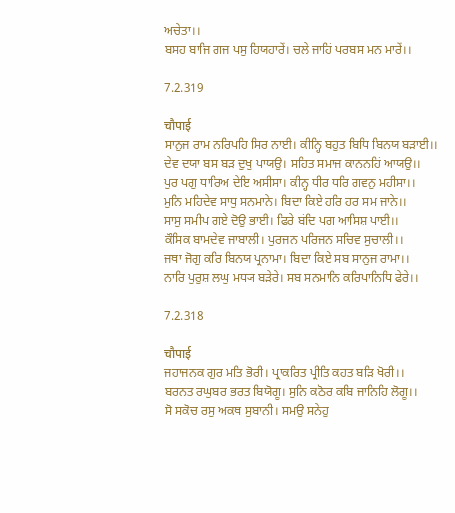ਅਚੇਤਾ।।
ਬਸਹ ਬਾਜਿ ਗਜ ਪਸੁ ਹਿਯਹਾਰੇਂ। ਚਲੇ ਜਾਹਿਂ ਪਰਬਸ ਮਨ ਮਾਰੇਂ।।

7.2.319

चौपाई
ਸਾਨੁਜ ਰਾਮ ਨਰਿਪਹਿ ਸਿਰ ਨਾਈ। ਕੀਨ੍ਹਿ ਬਹੁਤ ਬਿਧਿ ਬਿਨਯ ਬਡ਼ਾਈ।।
ਦੇਵ ਦਯਾ ਬਸ ਬਡ਼ ਦੁਖੁ ਪਾਯਉ। ਸਹਿਤ ਸਮਾਜ ਕਾਨਨਹਿਂ ਆਯਉ।।
ਪੁਰ ਪਗੁ ਧਾਰਿਅ ਦੇਇ ਅਸੀਸਾ। ਕੀਨ੍ਹ ਧੀਰ ਧਰਿ ਗਵਨੁ ਮਹੀਸਾ।।
ਮੁਨਿ ਮਹਿਦੇਵ ਸਾਧੁ ਸਨਮਾਨੇ। ਬਿਦਾ ਕਿਏ ਹਰਿ ਹਰ ਸਮ ਜਾਨੇ।।
ਸਾਸੁ ਸਮੀਪ ਗਏ ਦੋਉ ਭਾਈ। ਫਿਰੇ ਬਂਦਿ ਪਗ ਆਸਿਸ਼ ਪਾਈ।।
ਕੌਸਿਕ ਬਾਮਦੇਵ ਜਾਬਾਲੀ। ਪੁਰਜਨ ਪਰਿਜਨ ਸਚਿਵ ਸੁਚਾਲੀ।।
ਜਥਾ ਜੋਗੁ ਕਰਿ ਬਿਨਯ ਪ੍ਰਨਾਮਾ। ਬਿਦਾ ਕਿਏ ਸਬ ਸਾਨੁਜ ਰਾਮਾ।।
ਨਾਰਿ ਪੁਰੁਸ਼ ਲਘੁ ਮਧ੍ਯ ਬਡ਼ੇਰੇ। ਸਬ ਸਨਮਾਨਿ ਕਰਿਪਾਨਿਧਿ ਫੇਰੇ।।

7.2.318

चौपाई
ਜਹਾਜਨਕ ਗੁਰ ਮਤਿ ਭੋਰੀ। ਪ੍ਰਾਕਰਿਤ ਪ੍ਰੀਤਿ ਕਹਤ ਬਡ਼ਿ ਖੋਰੀ।।
ਬਰਨਤ ਰਘੁਬਰ ਭਰਤ ਬਿਯੋਗੂ। ਸੁਨਿ ਕਠੋਰ ਕਬਿ ਜਾਨਿਹਿ ਲੋਗੂ।।
ਸੋ ਸਕੋਚ ਰਸੁ ਅਕਥ ਸੁਬਾਨੀ। ਸਮਉ ਸਨੇਹੁ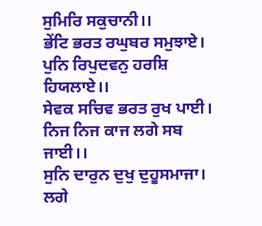ਸੁਮਿਰਿ ਸਕੁਚਾਨੀ।।
ਭੇਂਟਿ ਭਰਤ ਰਘੁਬਰ ਸਮੁਝਾਏ। ਪੁਨਿ ਰਿਪੁਦਵਨੁ ਹਰਸ਼ਿ ਹਿਯਲਾਏ।।
ਸੇਵਕ ਸਚਿਵ ਭਰਤ ਰੁਖ ਪਾਈ। ਨਿਜ ਨਿਜ ਕਾਜ ਲਗੇ ਸਬ ਜਾਈ।।
ਸੁਨਿ ਦਾਰੁਨ ਦੁਖੁ ਦੁਹੂਸਮਾਜਾ। ਲਗੇ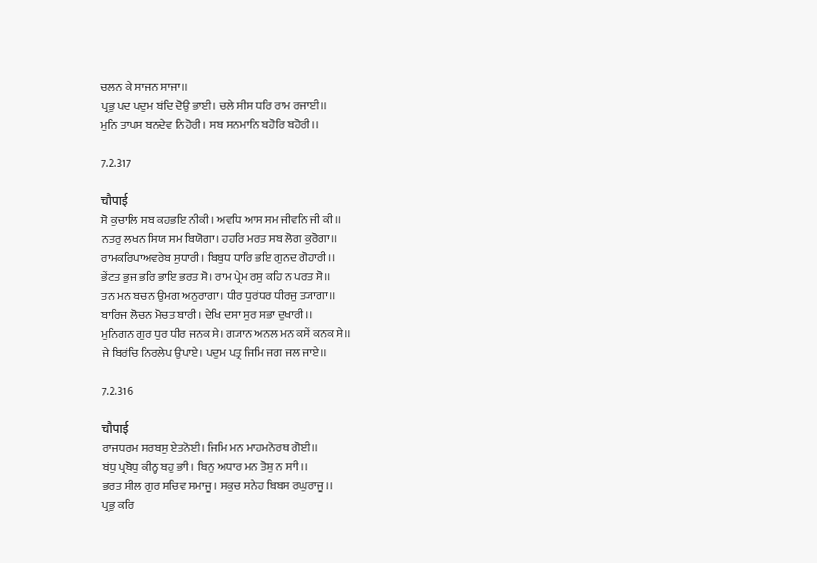ਚਲਨ ਕੇ ਸਾਜਨ ਸਾਜਾ।।
ਪ੍ਰਭੁ ਪਦ ਪਦੁਮ ਬਂਦਿ ਦੋਉ ਭਾਈ। ਚਲੇ ਸੀਸ ਧਰਿ ਰਾਮ ਰਜਾਈ।।
ਮੁਨਿ ਤਾਪਸ ਬਨਦੇਵ ਨਿਹੋਰੀ। ਸਬ ਸਨਮਾਨਿ ਬਹੋਰਿ ਬਹੋਰੀ।।

7.2.317

चौपाई
ਸੋ ਕੁਚਾਲਿ ਸਬ ਕਹਭਇ ਨੀਕੀ। ਅਵਧਿ ਆਸ ਸਮ ਜੀਵਨਿ ਜੀ ਕੀ।।
ਨਤਰੁ ਲਖਨ ਸਿਯ ਸਮ ਬਿਯੋਗਾ। ਹਹਰਿ ਮਰਤ ਸਬ ਲੋਗ ਕੁਰੋਗਾ।।
ਰਾਮਕਰਿਪਾਅਵਰੇਬ ਸੁਧਾਰੀ। ਬਿਬੁਧ ਧਾਰਿ ਭਇ ਗੁਨਦ ਗੋਹਾਰੀ।।
ਭੇਂਟਤ ਭੁਜ ਭਰਿ ਭਾਇ ਭਰਤ ਸੋ। ਰਾਮ ਪ੍ਰੇਮ ਰਸੁ ਕਹਿ ਨ ਪਰਤ ਸੋ।।
ਤਨ ਮਨ ਬਚਨ ਉਮਗ ਅਨੁਰਾਗਾ। ਧੀਰ ਧੁਰਂਧਰ ਧੀਰਜੁ ਤ੍ਯਾਗਾ।।
ਬਾਰਿਜ ਲੋਚਨ ਮੋਚਤ ਬਾਰੀ। ਦੇਖਿ ਦਸਾ ਸੁਰ ਸਭਾ ਦੁਖਾਰੀ।।
ਮੁਨਿਗਨ ਗੁਰ ਧੁਰ ਧੀਰ ਜਨਕ ਸੇ। ਗ੍ਯਾਨ ਅਨਲ ਮਨ ਕਸੇਂ ਕਨਕ ਸੇ।।
ਜੇ ਬਿਰਂਚਿ ਨਿਰਲੇਪ ਉਪਾਏ। ਪਦੁਮ ਪਤ੍ਰ ਜਿਮਿ ਜਗ ਜਲ ਜਾਏ।।

7.2.316

चौपाई
ਰਾਜਧਰਮ ਸਰਬਸੁ ਏਤਨੋਈ। ਜਿਮਿ ਮਨ ਮਾਹਮਨੋਰਥ ਗੋਈ।।
ਬਂਧੁ ਪ੍ਰਬੋਧੁ ਕੀਨ੍ਹ ਬਹੁ ਭਾੀ। ਬਿਨੁ ਅਧਾਰ ਮਨ ਤੋਸ਼ੁ ਨ ਸਾੀ।।
ਭਰਤ ਸੀਲ ਗੁਰ ਸਚਿਵ ਸਮਾਜੂ। ਸਕੁਚ ਸਨੇਹ ਬਿਬਸ ਰਘੁਰਾਜੂ।।
ਪ੍ਰਭੁ ਕਰਿ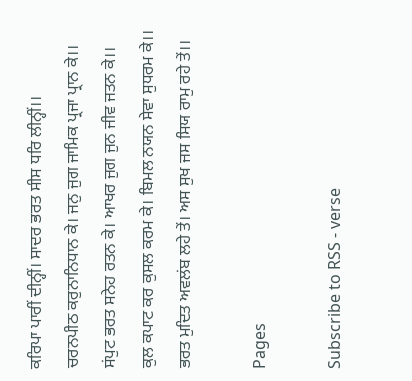ਕਰਿਪਾ ਪਾਰੀਂ ਦੀਨ੍ਹੀਂ। ਸਾਦਰ ਭਰਤ ਸੀਸ ਧਰਿ ਲੀਨ੍ਹੀਂ।।
ਚਰਨਪੀਠ ਕਰੁਨਾਨਿਧਾਨ ਕੇ। ਜਨੁ ਜੁਗ ਜਾਮਿਕ ਪ੍ਰਜਾ ਪ੍ਰਾਨ ਕੇ।।
ਸਂਪੁਟ ਭਰਤ ਸਨੇਹ ਰਤਨ ਕੇ। ਆਖਰ ਜੁਗ ਜੁਨ ਜੀਵ ਜਤਨ ਕੇ।।
ਕੁਲ ਕਪਾਟ ਕਰ ਕੁਸਲ ਕਰਮ ਕੇ। ਬਿਮਲ ਨਯਨ ਸੇਵਾ ਸੁਧਰਮ ਕੇ।।
ਭਰਤ ਮੁਦਿਤ ਅਵਲਂਬ ਲਹੇ ਤੇਂ। ਅਸ ਸੁਖ ਜਸ ਸਿਯ ਰਾਮੁ ਰਹੇ ਤੇਂ।।

Pages

Subscribe to RSS - verse